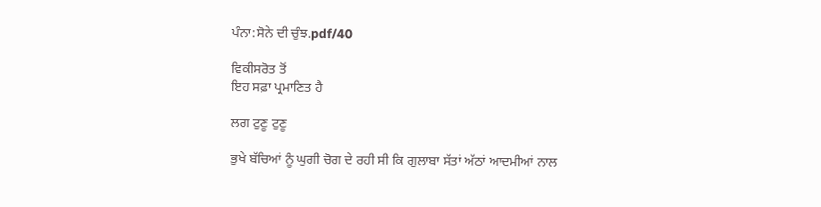ਪੰਨਾ:ਸੋਨੇ ਦੀ ਚੁੰਝ.pdf/40

ਵਿਕੀਸਰੋਤ ਤੋਂ
ਇਹ ਸਫ਼ਾ ਪ੍ਰਮਾਣਿਤ ਹੈ

ਲਗ ਟੁਣੂ ਟੁਣੂ

ਭੁਖੇ ਬੱਚਿਆਂ ਨੂੰ ਘੁਗੀ ਚੋਗ ਦੇ ਰਹੀ ਸੀ ਕਿ ਗੁਲਾਬਾ ਸੱਤਾਂ ਅੱਠਾਂ ਆਦਮੀਆਂ ਨਾਲ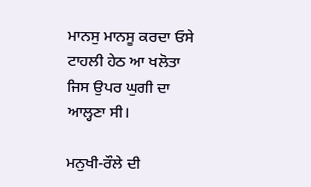ਮਾਨਸੁ ਮਾਨਸੂ ਕਰਦਾ ਓਸੇ ਟਾਹਲੀ ਹੇਠ ਆ ਖਲੋਤਾ ਜਿਸ ਉਪਰ ਘੁਗੀ ਦਾ ਆਲ੍ਹਣਾ ਸੀ।

ਮਨੁਖੀ-ਰੌਲੇ ਦੀ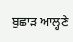ਬੁਛਾੜ ਆਲ੍ਹਣੇ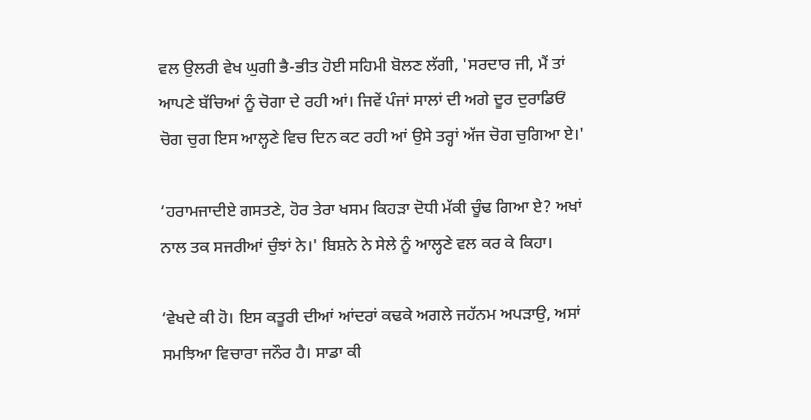ਵਲ ਉਲਰੀ ਵੇਖ ਘੁਗੀ ਭੈ-ਭੀਤ ਹੋਈ ਸਹਿਮੀ ਬੋਲਣ ਲੱਗੀ, 'ਸਰਦਾਰ ਜੀ, ਮੈਂ ਤਾਂ ਆਪਣੇ ਬੱਚਿਆਂ ਨੂੰ ਚੋਗਾ ਦੇ ਰਹੀ ਆਂ। ਜਿਵੇਂ ਪੰਜਾਂ ਸਾਲਾਂ ਦੀ ਅਗੇ ਦੂਰ ਦੁਰਾਡਿਓਂ ਚੋਗ ਚੁਗ ਇਸ ਆਲ੍ਹਣੇ ਵਿਚ ਦਿਨ ਕਟ ਰਹੀ ਆਂ ਉਸੇ ਤਰ੍ਹਾਂ ਅੱਜ ਚੋਗ ਚੁਗਿਆ ਏ।'

‘ਹਰਾਮਜਾਦੀਏ ਗਸਤਣੇ, ਹੋਰ ਤੇਰਾ ਖਸਮ ਕਿਹੜਾ ਦੋਧੀ ਮੱਕੀ ਚੂੰਢ ਗਿਆ ਏ? ਅਖਾਂ ਨਾਲ ਤਕ ਸਜਰੀਆਂ ਚੁੰਝਾਂ ਨੇ।' ਬਿਸ਼ਨੇ ਨੇ ਸੇਲੇ ਨੂੰ ਆਲ੍ਹਣੇ ਵਲ ਕਰ ਕੇ ਕਿਹਾ।

‘ਵੇਖਦੇ ਕੀ ਹੋ। ਇਸ ਕਤੂਰੀ ਦੀਆਂ ਆਂਦਰਾਂ ਕਢਕੇ ਅਗਲੇ ਜਹੱਨਮ ਅਪੜਾਉ, ਅਸਾਂ ਸਮਝਿਆ ਵਿਚਾਰਾ ਜਨੌਰ ਹੈ। ਸਾਡਾ ਕੀ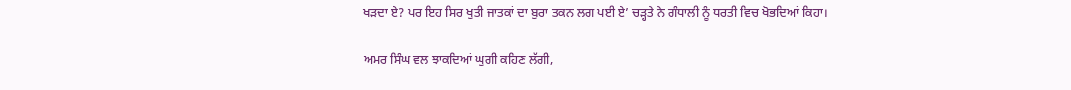ਖੜਦਾ ਏ? ਪਰ ਇਹ ਸਿਰ ਖੁਤੀ ਜਾਤਕਾਂ ਦਾ ਬੁਰਾ ਤਕਨ ਲਗ ਪਈ ਏ’ ਚੜ੍ਹਤੇ ਨੇ ਗੰਧਾਲੀ ਨੂੰ ਧਰਤੀ ਵਿਚ ਖੋਭਦਿਆਂ ਕਿਹਾ।

ਅਮਰ ਸਿੰਘ ਵਲ ਝਾਕਦਿਆਂ ਘੁਗੀ ਕਹਿਣ ਲੱਗੀ,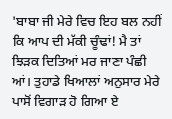'ਬਾਬਾ ਜੀ ਮੇਰੇ ਵਿਚ ਇਹ ਬਲ ਨਹੀਂ ਕਿ ਆਪ ਦੀ ਮੱਕੀ ਚੂੰਢਾਂ! ਮੈ ਤਾਂ ਝਿੜਕ ਦਿਤਿਆਂ ਮਰ ਜਾਣਾ ਪੰਛੀ ਆਂ। ਤੁਹਾਡੇ ਖਿਆਲਾਂ ਅਨੁਸਾਰ ਮੇਰੇ ਪਾਸੋਂ ਵਿਗਾੜ ਹੋ ਗਿਆ ਏ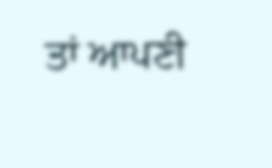ਤਾਂ ਆਪਣੀ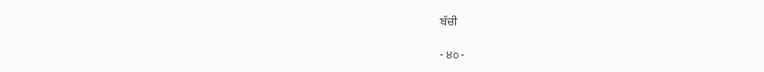ਬੱਚੀ

- ੪੦ -